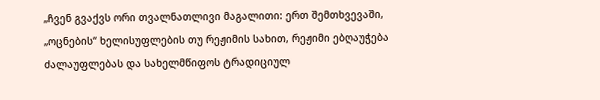„ჩვენ გვაქვს ორი თვალნათლივი მაგალითი: ერთ შემთხვევაში, „ოცნების“ ხელისუფლების თუ რეჟიმის სახით, რეჟიმი ებღაუჭება ძალაუფლებას და სახელმწიფოს ტრადიციულ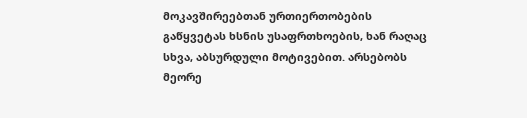მოკავშირეებთან ურთიერთობების გაწყვეტას ხსნის უსაფრთხოების, ხან რაღაც სხვა, აბსურდული მოტივებით. არსებობს მეორე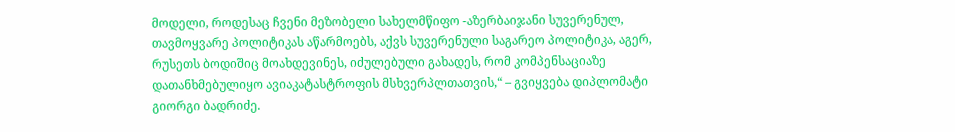მოდელი, როდესაც ჩვენი მეზობელი სახელმწიფო -აზერბაიჯანი სუვერენულ, თავმოყვარე პოლიტიკას აწარმოებს, აქვს სუვერენული საგარეო პოლიტიკა, აგერ, რუსეთს ბოდიშიც მოახდევინეს, იძულებული გახადეს, რომ კომპენსაციაზე დათანხმებულიყო ავიაკატასტროფის მსხვერპლთათვის,“ – გვიყვება დიპლომატი გიორგი ბადრიძე.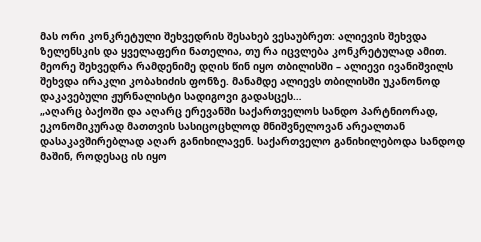მას ორი კონკრეტული შეხვედრის შესახებ ვესაუბრეთ: ალიევის შეხვდა ზელენსკის და ყველაფერი ნათელია, თუ რა იცვლება კონკრეტულად ამით.
მეორე შეხვედრა რამდენიმე დღის წინ იყო თბილისში – ალიევი ივანიშვილს შეხვდა ირაკლი კობახიძის ფონზე. მანამდე ალიევს თბილისში უკანონოდ დაკავებული ჟურნალისტი სადიგოვი გადასცეს…
„აღარც ბაქოში და აღარც ერევანში საქართველოს სანდო პარტნიორად, ეკონომიკურად მათთვის სასიცოცხლოდ მნიშვნელოვან არეალთან დასაკავშირებლად აღარ განიხილავენ. საქართველო განიხილებოდა სანდოდ მაშინ, როდესაც ის იყო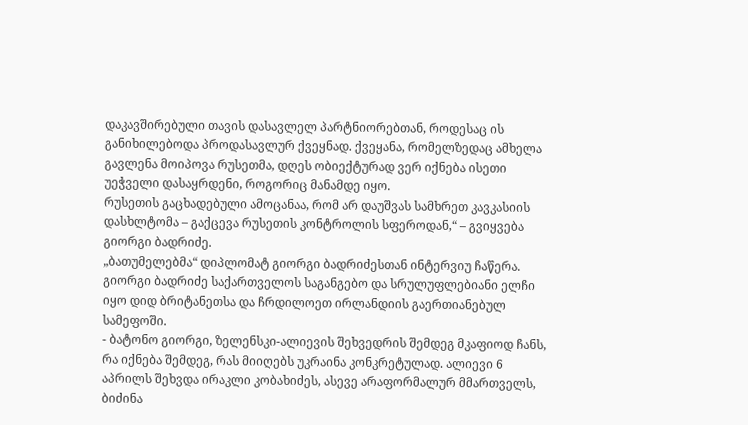დაკავშირებული თავის დასავლელ პარტნიორებთან, როდესაც ის განიხილებოდა პროდასავლურ ქვეყნად. ქვეყანა, რომელზედაც ამხელა გავლენა მოიპოვა რუსეთმა, დღეს ობიექტურად ვერ იქნება ისეთი უეჭველი დასაყრდენი, როგორიც მანამდე იყო.
რუსეთის გაცხადებული ამოცანაა, რომ არ დაუშვას სამხრეთ კავკასიის დასხლტომა – გაქცევა რუსეთის კონტროლის სფეროდან,“ – გვიყვება გიორგი ბადრიძე.
„ბათუმელებმა“ დიპლომატ გიორგი ბადრიძესთან ინტერვიუ ჩაწერა. გიორგი ბადრიძე საქართველოს საგანგებო და სრულუფლებიანი ელჩი იყო დიდ ბრიტანეთსა და ჩრდილოეთ ირლანდიის გაერთიანებულ სამეფოში.
- ბატონო გიორგი, ზელენსკი-ალიევის შეხვედრის შემდეგ მკაფიოდ ჩანს, რა იქნება შემდეგ, რას მიიღებს უკრაინა კონკრეტულად. ალიევი 6 აპრილს შეხვდა ირაკლი კობახიძეს, ასევე არაფორმალურ მმართველს, ბიძინა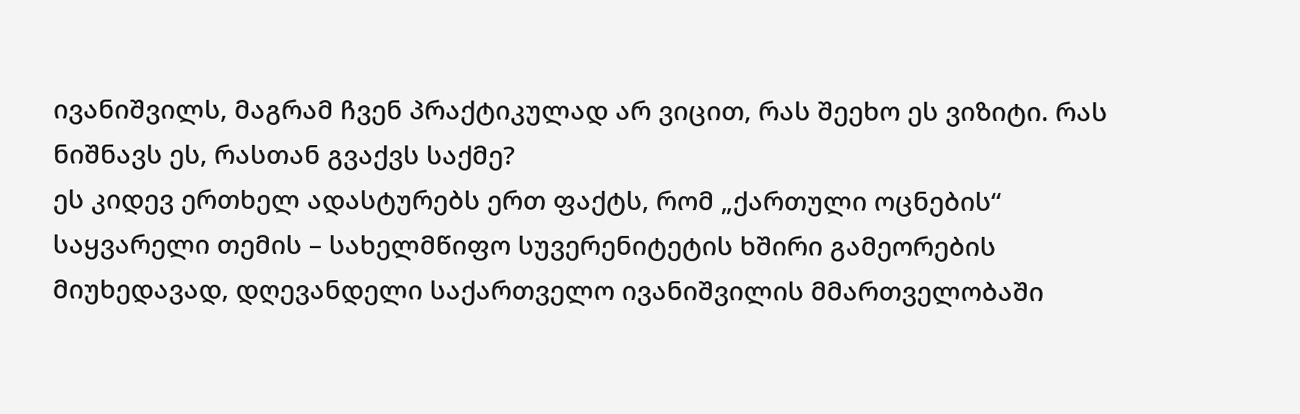ივანიშვილს, მაგრამ ჩვენ პრაქტიკულად არ ვიცით, რას შეეხო ეს ვიზიტი. რას ნიშნავს ეს, რასთან გვაქვს საქმე?
ეს კიდევ ერთხელ ადასტურებს ერთ ფაქტს, რომ „ქართული ოცნების“ საყვარელი თემის – სახელმწიფო სუვერენიტეტის ხშირი გამეორების მიუხედავად, დღევანდელი საქართველო ივანიშვილის მმართველობაში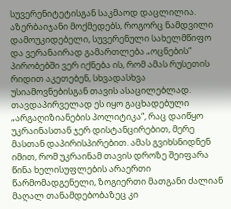სუვერენიტეტისგან საკმაოდ დაცლილია. აზერბაიჯანი მოქმედებს, როგორც ნამდვილი დამოუკიდებელი, სუვერენული სახელმწიფო და ვერანაირად გამართლება „ოცნების“ პირობებში ვერ იქნება ის, რომ ამას რუსეთის რიდით აკეთებენ, სხვადასხვა უსიამოვნებისგან თავის ასაცილებლად.
თავდაპირველად ეს იყო გაცხადებული „არგაღიზიანების პოლიტიკა“, რაც დაიწყო უკრაინასთან ჯერ დისტანცირებით, მერე მასთან დაპირისპირებით. ამას გვიხსნიდნენ იმით, რომ უკრაინამ თავის დროზე შეიფარა წინა ხელისუფლების არაერთი წარმომადგენელი, ზოგიერთი მათგანი ძალიან მაღალ თანამდებობაზეც კი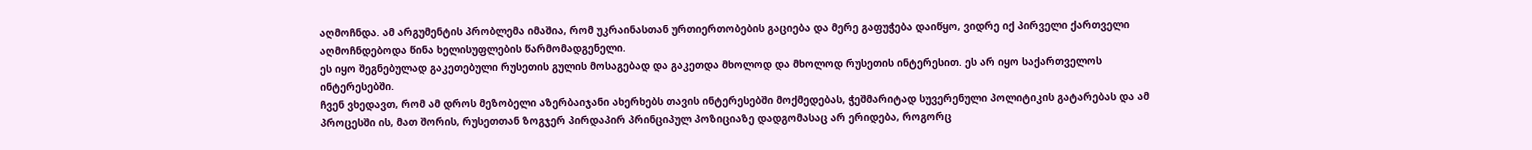აღმოჩნდა. ამ არგუმენტის პრობლემა იმაშია, რომ უკრაინასთან ურთიერთობების გაციება და მერე გაფუჭება დაიწყო, ვიდრე იქ პირველი ქართველი აღმოჩნდებოდა წინა ხელისუფლების წარმომადგენელი.
ეს იყო შეგნებულად გაკეთებული რუსეთის გულის მოსაგებად და გაკეთდა მხოლოდ და მხოლოდ რუსეთის ინტერესით. ეს არ იყო საქართველოს ინტერესებში.
ჩვენ ვხედავთ, რომ ამ დროს მეზობელი აზერბაიჯანი ახერხებს თავის ინტერესებში მოქმედებას, ჭეშმარიტად სუვერენული პოლიტიკის გატარებას და ამ პროცესში ის, მათ შორის, რუსეთთან ზოგჯერ პირდაპირ პრინციპულ პოზიციაზე დადგომასაც არ ერიდება, როგორც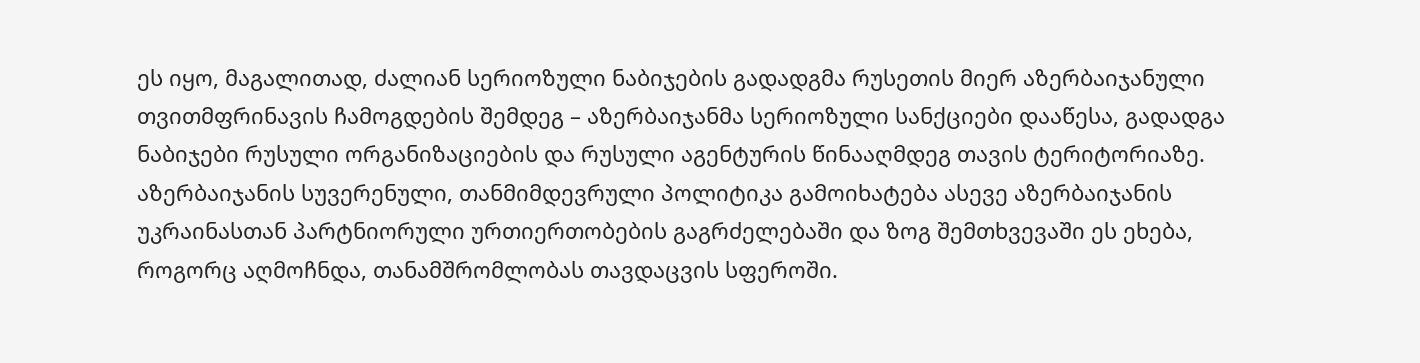ეს იყო, მაგალითად, ძალიან სერიოზული ნაბიჯების გადადგმა რუსეთის მიერ აზერბაიჯანული თვითმფრინავის ჩამოგდების შემდეგ – აზერბაიჯანმა სერიოზული სანქციები დააწესა, გადადგა ნაბიჯები რუსული ორგანიზაციების და რუსული აგენტურის წინააღმდეგ თავის ტერიტორიაზე.
აზერბაიჯანის სუვერენული, თანმიმდევრული პოლიტიკა გამოიხატება ასევე აზერბაიჯანის უკრაინასთან პარტნიორული ურთიერთობების გაგრძელებაში და ზოგ შემთხვევაში ეს ეხება, როგორც აღმოჩნდა, თანამშრომლობას თავდაცვის სფეროში.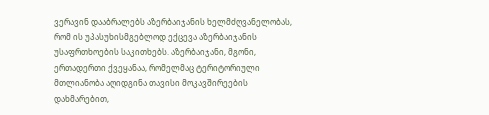ვერავინ დააბრალებს აზერბაიჯანის ხელმძღვანელობას, რომ ის უპასუხისმგებლოდ ექცევა აზერბაიჯანის უსაფრთხოების საკითხებს. აზერბაიჯანი, მგონი, ერთადერთი ქვეყანაა, რომელმაც ტერიტორიული მთლიანობა აღიდგინა თავისი მოკავშირეების დახმარებით,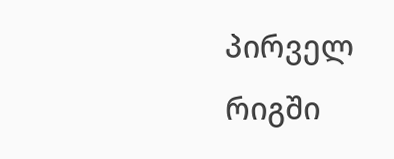პირველ რიგში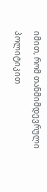იმით, რომ თანმიმდევრული პოლიტიკით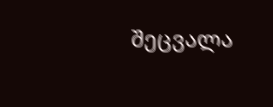შეცვალა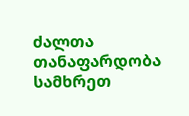ძალთა თანაფარდობა სამხრეთ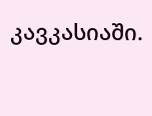კავკასიაში.